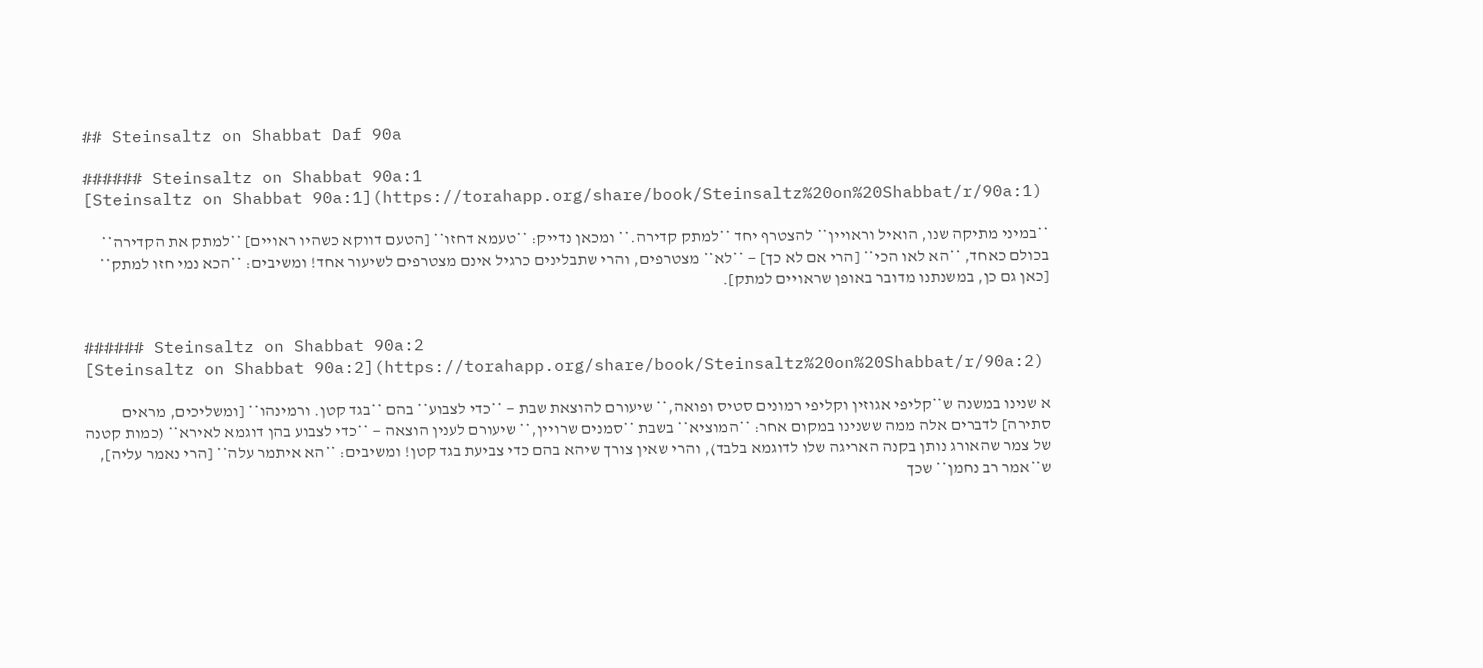## Steinsaltz on Shabbat Daf 90a

###### Steinsaltz on Shabbat 90a:1
[Steinsaltz on Shabbat 90a:1](https://torahapp.org/share/book/Steinsaltz%20on%20Shabbat/r/90a:1)

**במיני מתיקה שנו, הואיל וראויין** להצטרף יחד **למתק קדירה.** ומכאן נדייק: **טעמא דחזו** [הטעם דווקא כשהיו ראויים] **למתק את הקדירה** בכולם כאחד, **הא לאו הכי** [הרי אם לא כך] — **לא** מצטרפים, והרי שתבלינים כרגיל אינם מצטרפים לשיעור אחד! ומשיבים: **הכא נמי חזו למתק** [כאן גם כן, במשנתנו מדובר באופן שראויים למתק].


###### Steinsaltz on Shabbat 90a:2
[Steinsaltz on Shabbat 90a:2](https://torahapp.org/share/book/Steinsaltz%20on%20Shabbat/r/90a:2)

א שנינו במשנה ש**קליפי אגוזין וקליפי רמונים סטיס ופואה,** שיעורם להוצאת שבת — **כדי לצבוע** בהם **בגד קטן. ורמינהו** [ומשליכים, מראים סתירה] לדברים אלה ממה ששנינו במקום אחר: **המוציא** בשבת **סמנים שרויין,** שיעורם לענין הוצאה — **כדי לצבוע בהן דוגמא לאירא** (כמות קטנה של צמר שהאורג נותן בקנה האריגה שלו לדוגמא בלבד), והרי שאין צורך שיהא בהם כדי צביעת בגד קטן! ומשיבים: **הא איתמר עלה** [הרי נאמר עליה], ש**אמר רב נחמן** שכך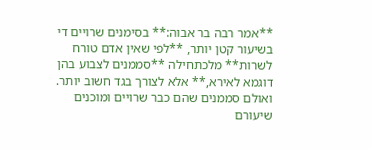**אמר רבה בר אבוה:** בסימנים שרויים די בשיעור קטן יותר, **לפי שאין אדם טורח לשרות** מלכתחילה **סממנים לצבוע בהן דוגמא לאירא,** אלא לצורך בגד חשוב יותר. ואולם סממנים שהם כבר שרויים ומוכנים שיעורם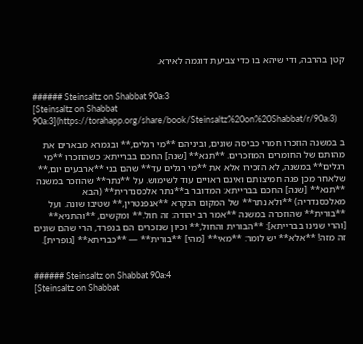קטן בהרבה, ודי שיהא בו כדי צביעת דוגמה לאירא.


###### Steinsaltz on Shabbat 90a:3
[Steinsaltz on Shabbat 90a:3](https://torahapp.org/share/book/Steinsaltz%20on%20Shabbat/r/90a:3)

ב במשנה הוזכרו חמרי כביסה שונים, וביניהם **מי רגלים,** ובגמרא מבארים את מהותם של החומרים המוזכרים. **תנא** [שנה] החכם בברייתא: כשהוזכרו **מי רגלים** במשנה, לא הזכירו אלא את **מי רגלים עד** שהם בני **ארבעים יום,** שלאחר מכן פגה חמיצותם ואינם ראויים עוד לשימוש. על **נתר** שהוזכר במשנה **תנא** [שנה] החכם בברייתא: המדובר ב**נתר אלכסנדרית** (הבא מאלכסנדריה) **ולא נתר** של המקום הנקרא **אנפנטרין,** שטיבו שונה. ועל **בורית** שהוזכרה במשנה **אמר רב יהודה: זה חול.** ומקשים, **והתניא** [והרי שנינו בברייתא]: **הבורית והחול,** וכיון שנזכרים הם בנפרד, הרי שהם שונים זה מזה! **אלא** יש לומר: **מאי** [מהי] **בורית** — **כבריתא** [גופרית].


###### Steinsaltz on Shabbat 90a:4
[Steinsaltz on Shabbat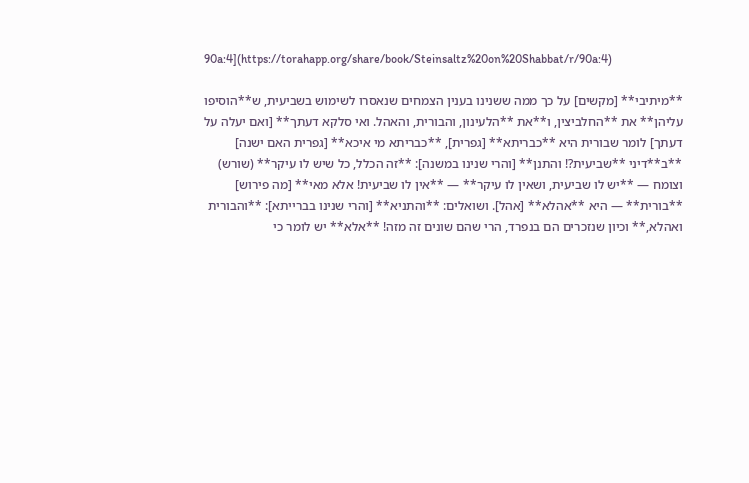90a:4](https://torahapp.org/share/book/Steinsaltz%20on%20Shabbat/r/90a:4)

**מיתיבי** [מקשים] על כך ממה ששנינו בענין הצמחים שנאסרו לשימוש בשביעית, ש**הוסיפו עליהן** את **החלביצין, ו**את **הלעינון, והבורית, והאהל. ואי סלקא דעתך** [ואם יעלה על דעתך] לומר שבורית היא **כבריתא** [גפרית], **כבריתא מי איכא** [גפרית האם ישנה] **ב**דיני **שביעית?! והתנן** [והרי שנינו במשנה]: **זה הכלל, כל שיש לו עיקר** (שורש) וצומח — **יש לו שביעית, ושאין לו עיקר** — **אין לו שביעית! אלא מאי** [מה פירוש] **בורית** — היא **אהלא** [אהל]. ושואלים: **והתניא** [והרי שנינו בברייתא]: **והבורית ואהלא,** וכיון שנזכרים הם בנפרד, הרי שהם שונים זה מזה! **אלא** יש לומר כי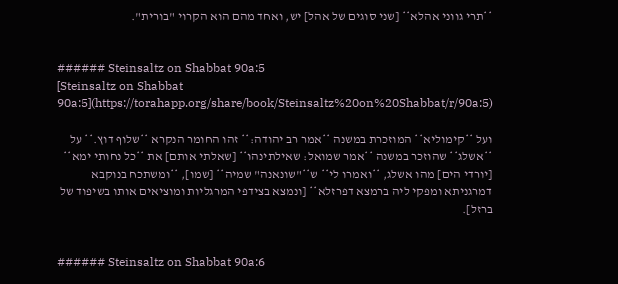**תרי גווני אהלא** [שני סוגים של אהל] יש, ואחד מהם הוא הקרוי "בורית".


###### Steinsaltz on Shabbat 90a:5
[Steinsaltz on Shabbat 90a:5](https://torahapp.org/share/book/Steinsaltz%20on%20Shabbat/r/90a:5)

ועל **קימוליא** המוזכרת במשנה **אמר רב יהודה:** זהו החומר הנקרא **שלוף דוץ.** על **אשלג** שהוזכר במשנה **אמר שמואל: שאילתינהו** [שאלתי אותם] את **כל נחותי ימא** [יורדי הים] מהו אשלג, **ואמרו לי** ש**"שונאנה" שמיה** [שמו], **ומשתכח בנוקבא דמרגניתא ומפקי ליה ברמצא דפרזלא** [ונמצא בצידפי המרגליות ומוציאים אותו בשיפוד של ברזל].


###### Steinsaltz on Shabbat 90a:6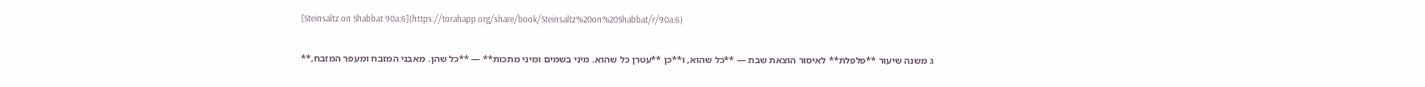[Steinsaltz on Shabbat 90a:6](https://torahapp.org/share/book/Steinsaltz%20on%20Shabbat/r/90a:6)

ג משנה שיעור **פלפלת** לאיסור הוצאת שבת — **כל שהוא, ו**כן **עטרן כל שהוא. מיני בשמים ומיני מתכות** — **כל שהן. מאבני המזבח ומעפר המזבח,**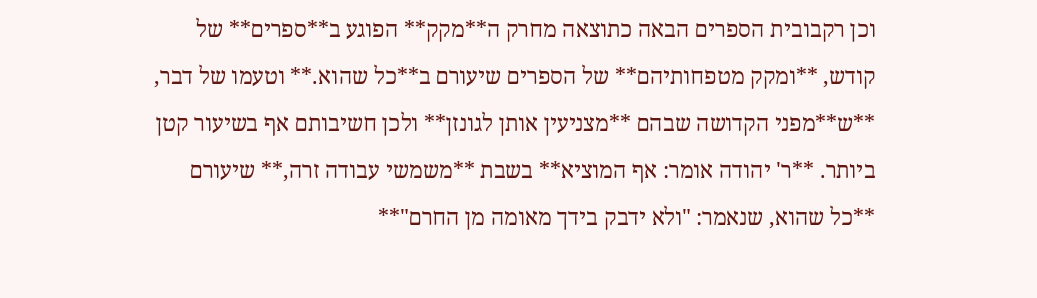וכן רקבובית הספרים הבאה כתוצאה מחרק ה**מקק** הפוגע ב**ספרים** של קודש, **ומקק מטפחותיהם** של הספרים שיעורם ב**כל שהוא.** וטעמו של דבר, **ש**מפני הקדושה שבהם **מצניעין אותן לגונזן** ולכן חשיבותם אף בשיעור קטן ביותר. **ר' יהודה אומר: אף המוציא** בשבת **משמשי עבודה זרה,** שיעורם **כל שהוא, שנאמר: "ולא ידבק בידך מאומה מן החרם"**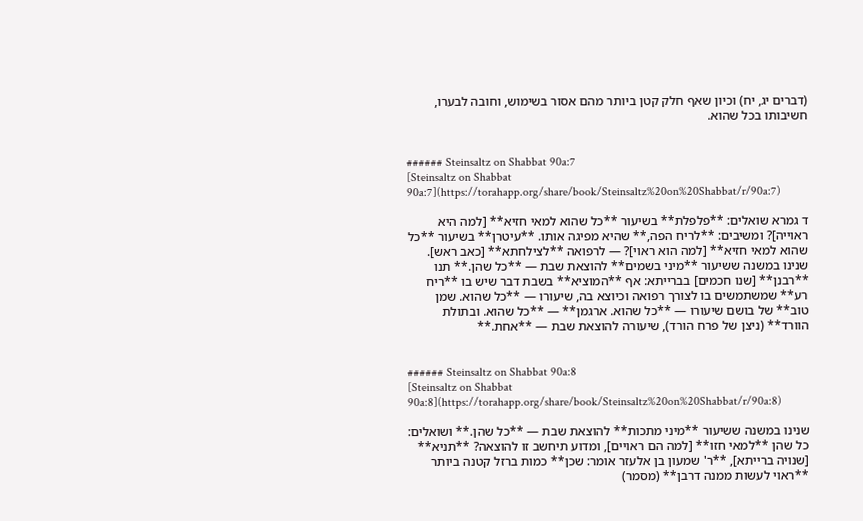(דברים יג, יח) וכיון שאף חלק קטן ביותר מהם אסור בשימוש, וחובה לבערו, חשיבותו בכל שהוא.


###### Steinsaltz on Shabbat 90a:7
[Steinsaltz on Shabbat 90a:7](https://torahapp.org/share/book/Steinsaltz%20on%20Shabbat/r/90a:7)

ד גמרא שואלים: **פלפלת** בשיעור **כל שהוא למאי חזיא** [למה היא ראוייה]? ומשיבים: **לריח הפה,** שהיא מפיגה אותו. **עיטרן** בשיעור **כל שהוא למאי חזיא** [למה הוא ראוי]? — לרפואה **לצילחתא** [כאב ראש]. שנינו במשנה ששיעור **מיני בשמים** להוצאת שבת — **כל שהן.** תנו **רבנן** [שנו חכמים] בברייתא: אף **המוציא** בשבת דבר שיש בו **ריח רע** שמשתמשים בו לצורך רפואה וכיוצא בה, שיעורו — **כל שהוא. שמן טוב** של בושם שיעורו — **כל שהוא. ארגמן** — **כל שהוא. ובתולת הוורד** (ניצן של פרח הורד), שיעורה להוצאת שבת — **אחת.**


###### Steinsaltz on Shabbat 90a:8
[Steinsaltz on Shabbat 90a:8](https://torahapp.org/share/book/Steinsaltz%20on%20Shabbat/r/90a:8)

שנינו במשנה ששיעור **מיני מתכות** להוצאת שבת — **כל שהן.** ושואלים: כל שהן **למאי חזו** [למה הם ראויים], ומדוע תיחשב זו להוצאה? **תניא** [שנויה ברייתא], **ר' שמעון בן אלעזר אומר: שכן** כמות ברזל קטנה ביותר **ראוי לעשות ממנה דרבן** (מסמר)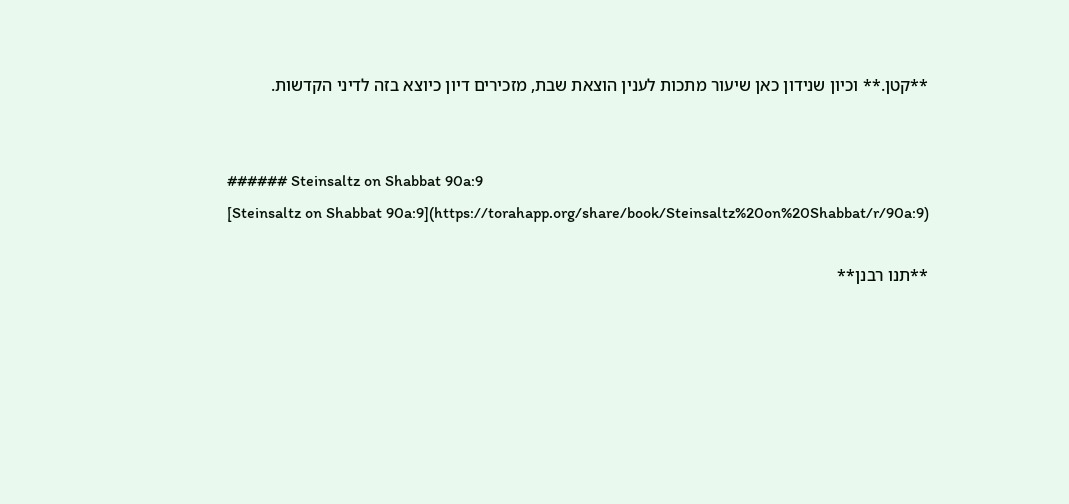**קטן.** וכיון שנידון כאן שיעור מתכות לענין הוצאת שבת, מזכירים דיון כיוצא בזה לדיני הקדשות.


###### Steinsaltz on Shabbat 90a:9
[Steinsaltz on Shabbat 90a:9](https://torahapp.org/share/book/Steinsaltz%20on%20Shabbat/r/90a:9)

**תנו רבנן**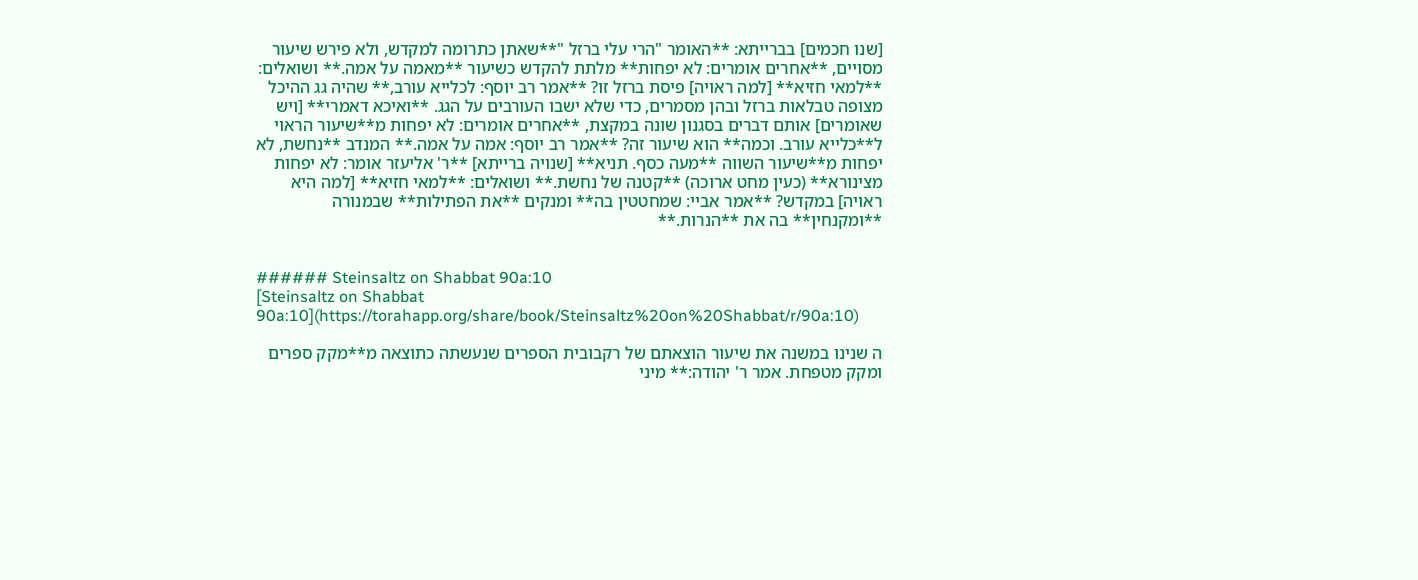[שנו חכמים] בברייתא: **האומר "הרי עלי ברזל "**שאתן כתרומה למקדש, ולא פירש שיעור מסויים, **אחרים אומרים: לא יפחות** מלתת להקדש כשיעור **מאמה על אמה.** ושואלים: **למאי חזיא** [למה ראויה] פיסת ברזל זו? **אמר רב יוסף: לכלייא עורב,** שהיה גג ההיכל מצופה טבלאות ברזל ובהן מסמרים, כדי שלא ישבו העורבים על הגג. **ואיכא דאמרי** [ויש שאומרים] אותם דברים בסגנון שונה במקצת, **אחרים אומרים: לא יפחות מ**שיעור הראוי ל**כלייא עורב. וכמה** הוא שיעור זה? **אמר רב יוסף: אמה על אמה.** המנדב **נחשת, לא יפחות מ**שיעור השווה **מעה כסף. תניא** [שנויה ברייתא] **ר' אליעזר אומר: לא יפחות מצינורא** (כעין מחט ארוכה) **קטנה של נחשת.** ושואלים: **למאי חזיא** [למה היא ראויה] במקדש? **אמר אביי: שמחטטין בה** ומנקים **את הפתילות** שבמנורה **ומקנחין** בה את **הנרות.**


###### Steinsaltz on Shabbat 90a:10
[Steinsaltz on Shabbat 90a:10](https://torahapp.org/share/book/Steinsaltz%20on%20Shabbat/r/90a:10)

ה שנינו במשנה את שיעור הוצאתם של רקבובית הספרים שנעשתה כתוצאה מ**מקק ספרים ומקק מטפחת. אמר ר' יהודה:** מיני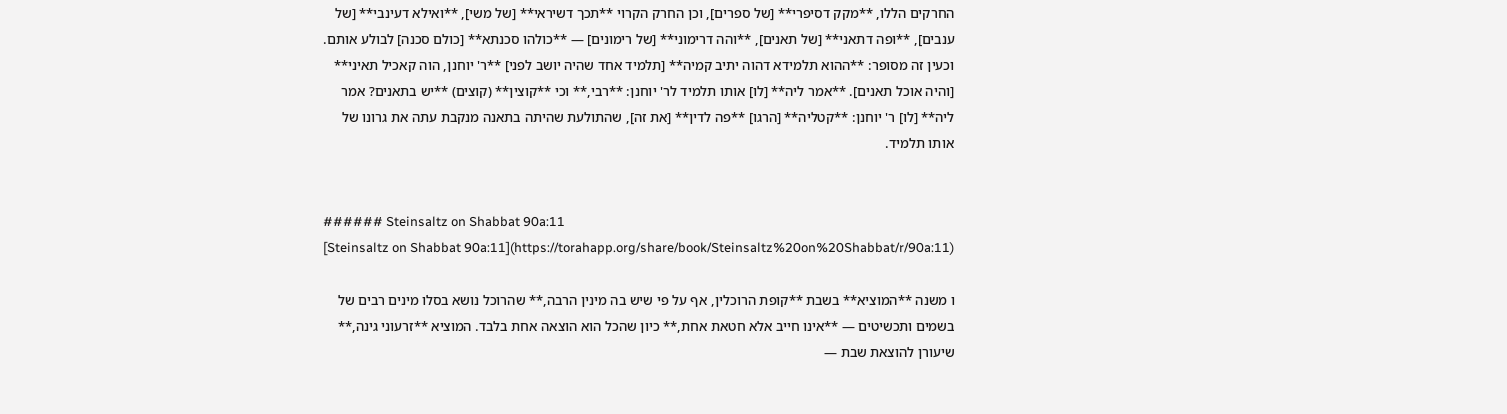החרקים הללו, **מקק דסיפרי** [של ספרים], וכן החרק הקרוי **תכך דשיראי** [של משי], **ואילא דעינבי** [של ענבים], **ופה דתאני** [של תאנים], **והה דרימוני** [של רימונים] — **כולהו סכנתא** [כולם סכנה] לבולע אותם. וכעין זה מסופר: **ההוא תלמידא דהוה יתיב קמיה** [תלמיד אחד שהיה יושב לפני] **ר' יוחנן, הוה קאכיל תאיני** [והיה אוכל תאנים]. **אמר ליה** [לו] אותו תלמיד לר' יוחנן: **רבי,** וכי **קוצין** (קוצים) **יש בתאנים? אמר ליה** [לו] ר' יוחנן: **קטליה** [הרגו] **פה לדין** [את זה], שהתולעת שהיתה בתאנה מנקבת עתה את גרונו של אותו תלמיד.


###### Steinsaltz on Shabbat 90a:11
[Steinsaltz on Shabbat 90a:11](https://torahapp.org/share/book/Steinsaltz%20on%20Shabbat/r/90a:11)

ו משנה **המוציא** בשבת **קופת הרוכלין, אף על פי שיש בה מינין הרבה,** שהרוכל נושא בסלו מינים רבים של בשמים ותכשיטים — **אינו חייב אלא חטאת אחת,** כיון שהכל הוא הוצאה אחת בלבד. המוציא **זרעוני גינה,** שיעורן להוצאת שבת —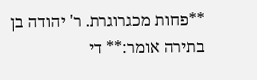**פחות מכגרוגרת. ר' יהודה בן בתירה אומר:** די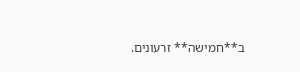ב**חמישה** זרעונים.